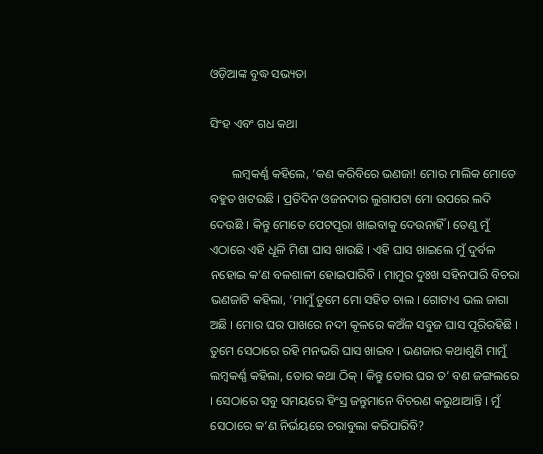ଓଡ଼ିଆଙ୍କ ବୁଦ୍ଧ ସଭ୍ୟତା

ସିଂହ ଏବଂ ଗଧ କଥା

       ଲମ୍ବକର୍ଣ୍ଣ କହିଲେ, ‘କଣ କରିବିରେ ଭଣଜା! ମୋର ମାଲିକ ମୋତେ ବହୁତ ଖଟଉଛି । ପ୍ରତିଦିନ ଓଜନଦାର ଲୁଗାପଟା ମୋ ଉପରେ ଲଦି ଦେଉଛି । କିନ୍ତୁ ମୋତେ ପେଟପୂରା ଖାଇବାକୁ ଦେଉନାହିଁ । ତେଣୁ ମୁଁ ଏଠାରେ ଏହି ଧୂଳି ମିଶା ଘାସ ଖାଉଛି । ଏହି ଘାସ ଖାଇଲେ ମୁଁ ଦୁର୍ବଳ ନହୋଇ କ’ଣ ବଳଶାଳୀ ହୋଇପାରିବି । ମାମୁର ଦୁଃଖ ସହିନପାରି ବିଚରା ଭଣଜାଟି କହିଲା, ‘ମାମୁଁ ତୁମେ ମୋ ସହିତ ଚାଲ । ଗୋଟାଏ ଭଲ ଜାଗା ଅଛି । ମୋର ଘର ପାଖରେ ନଦୀ କୂଳରେ କଅଁଳ ସବୁଜ ଘାସ ପୂରିରହିଛି । ତୁମେ ସେଠାରେ ରହି ମନଭରି ଘାସ ଖାଇବ । ଭଣଜାର କଥାଶୁଣି ମାମୁଁ ଲମ୍ବକର୍ଣ୍ଣ କହିଲା, ତୋର କଥା ଠିକ୍ । କିନ୍ତୁ ତୋର ଘର ତ’ ବଣ ଜଙ୍ଗଲରେ । ସେଠାରେ ସବୁ ସମୟରେ ହିଂସ୍ର ଜନ୍ତୁମାନେ ବିଚରଣ କରୁଥାଆନ୍ତି । ମୁଁ ସେଠାରେ କ’ଣ ନିର୍ଭୟରେ ଚରାବୁଲା କରିପାରିବି?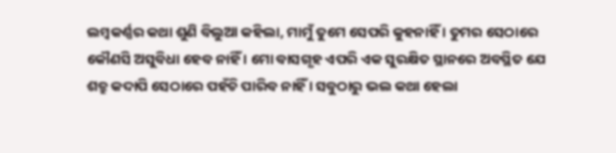ଲମ୍ବକର୍ଣ୍ଣର କଥା ଶୁଣି ବିଲୁଆ କହିଲା, ମାମୁଁ ତୁମେ ସେପରି କୁହନାହିଁ । ତୁମର ସେଠାରେ କୌଣସି ଅସୁବିଧା ହେବ ନାହିଁ । ମୋ ବାସଗୃହ ଏପରି ଏକ ସୁରକ୍ଷିତ ସ୍ଥାନରେ ଅବସ୍ଥିତ ଯେ ଶତ୍ରୁ କଦାପି ସେଠାରେ ପହଁଚି ପାରିବ ନାହିଁ । ସବୁଠାରୁ ଭଲ କଥା ହେଲା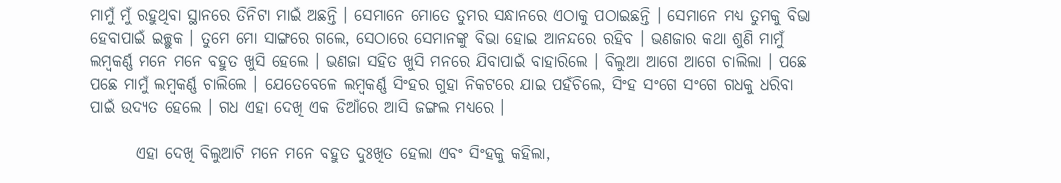ମାମୁଁ ମୁଁ ରହୁଥିବା ସ୍ଥାନରେ ତିନିଟା ମାଇଁ ଅଛନ୍ତି । ସେମାନେ ମୋତେ ତୁମର ସନ୍ଧାନରେ ଏଠାକୁ ପଠାଇଛନ୍ତି । ସେମାନେ ମଧ୍ୟ ତୁମକୁ ବିଭା ହେବାପାଇଁ ଇଚ୍ଛୁକ । ତୁମେ ମୋ ସାଙ୍ଗରେ ଗଲେ, ସେଠାରେ ସେମାନଙ୍କୁ ବିଭା ହୋଇ ଆନନ୍ଦରେ ରହିବ । ଭଣଜାର କଥା ଶୁଣି ମାମୁଁ ଲମ୍ବକର୍ଣ୍ଣ ମନେ ମନେ ବହୁତ ଖୁସି ହେଲେ । ଭଣଜା ସହିତ ଖୁସି ମନରେ ଯିବାପାଇଁ ବାହାରିଲେ । ବିଲୁଆ ଆଗେ ଆଗେ ଚାଲିଲା । ପଛେ ପଛେ ମାମୁଁ ଲମ୍ବକର୍ଣ୍ଣ ଚାଲିଲେ । ଯେତେବେଳେ ଲମ୍ବକର୍ଣ୍ଣ ସିଂହର ଗୁହା ନିକଟରେ ଯାଇ ପହଁଚିଲେ, ସିଂହ ସଂଗେ ସଂଗେ ଗଧକୁ ଧରିବା ପାଇଁ ଉଦ୍ୟତ ହେଲେ । ଗଧ ଏହା ଦେଖି ଏକ ଡିଆଁରେ ଆସି ଜଙ୍ଗଲ ମଧ୍ୟରେ ।

       ଏହା ଦେଖି ବିଲୁଆଟି ମନେ ମନେ ବହୁତ ଦୁଃଖିତ ହେଲା ଏବଂ ସିଂହକୁ କହିଲା,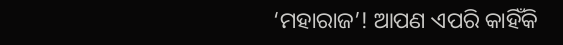‘ମହାରାଜ’! ଆପଣ ଏପରି କାହିଁକି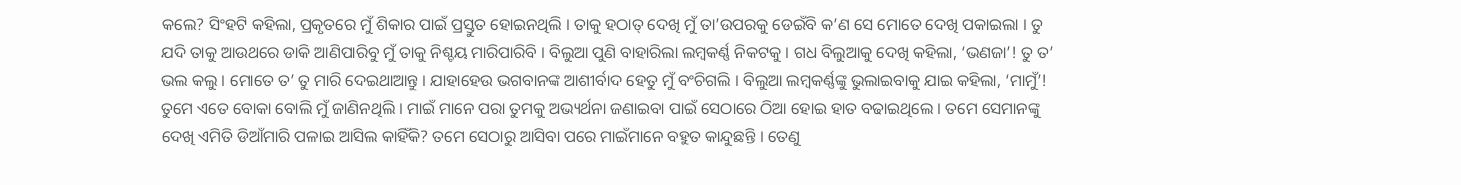କଲେ? ସିଂହଟି କହିଲା, ପ୍ରକୃତରେ ମୁଁ ଶିକାର ପାଇଁ ପ୍ରସ୍ତୁତ ହୋଇନଥିଲି । ତାକୁ ହଠାତ୍ ଦେଖି ମୁଁ ତା’ଉପରକୁ ଡେଇଁବି କ’ଣ ସେ ମୋତେ ଦେଖି ପକାଇଲା । ତୁ ଯଦି ତାକୁ ଆଉଥରେ ଡାକି ଆଣିପାରିବୁ ମୁଁ ତାକୁ ନିଶ୍ଚୟ ମାରିପାରିବି । ବିଲୁଆ ପୁଣି ବାହାରିଲା ଲମ୍ବକର୍ଣ୍ଣ ନିକଟକୁ । ଗଧ ବିଲୁଆକୁ ଦେଖି କହିଲା, ‘ଭଣଜା’! ତୁ ତ’ ଭଲ କଲୁ । ମୋତେ ତ’ ତୁ ମାରି ଦେଇଥାଆନ୍ତୁ । ଯାହାହେଉ ଭଗବାନଙ୍କ ଆଶୀର୍ବାଦ ହେତୁ ମୁଁ ବଂଚିଗଲି । ବିଲୁଆ ଲମ୍ବକର୍ଣ୍ଣଙ୍କୁ ଭୁଲାଇବାକୁ ଯାଇ କହିଲା, ‘ମାମୁଁ’! ତୁମେ ଏତେ ବୋକା ବୋଲି ମୁଁ ଜାଣିନଥିଲି । ମାଇଁ ମାନେ ପରା ତୁମକୁ ଅଭ୍ୟର୍ଥନା ଜଣାଇବା ପାଇଁ ସେଠାରେ ଠିଆ ହୋଇ ହାତ ବଢାଇଥିଲେ । ତମେ ସେମାନଙ୍କୁ ଦେଖି ଏମିତି ଡିଆଁମାରି ପଳାଇ ଆସିଲ କାହିଁକି? ତମେ ସେଠାରୁ ଆସିବା ପରେ ମାଇଁମାନେ ବହୁତ କାନ୍ଦୁଛନ୍ତି । ତେଣୁ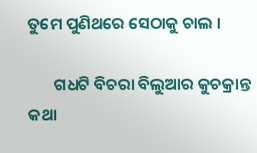ତୁମେ ପୁଣିଥରେ ସେଠାକୁ ଚାଲ ।

       ଗଧଟି ବିଚରା ବିଲୁଆର କୁଚକ୍ରାନ୍ତ କଥା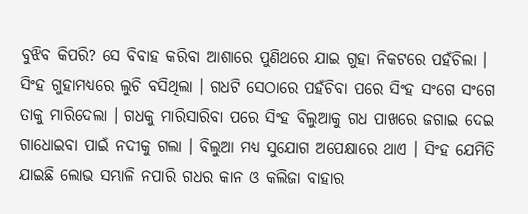ବୁଝିବ କିପରି? ସେ ବିବାହ କରିବା ଆଶାରେ ପୁଣିଥରେ ଯାଇ ଗୁହା ନିକଟରେ ପହଁଚିଲା । ସିଂହ ଗୁହାମଧ୍ୟରେ ଲୁଚି ବସିଥିଲା । ଗଧଟି ସେଠାରେ ପହଁଚିବା ପରେ ସିଂହ ସଂଗେ ସଂଗେ ତାକୁ ମାରିଦେଲା । ଗଧକୁ ମାରିସାରିବା ପରେ ସିଂହ ବିଲୁଆକୁ ଗଧ ପାଖରେ ଜଗାଇ ଦେଇ ଗାଧୋଇବା ପାଇଁ ନଦୀକୁ ଗଲା । ବିଲୁଆ ମଧ୍ୟ ସୁଯୋଗ ଅପେକ୍ଷାରେ ଥାଏ । ସିଂହ ଯେମିତି ଯାଇଛି ଲୋଭ ସମ୍ଭାଳି ନପାରି ଗଧର କାନ ଓ କଲିଜା ବାହାର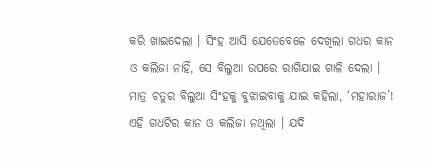କରି ଖାଇଦେଲା । ସିଂହ ଆସି ଯେତେବେଳେ ଦେଖିଲା ଗଧର କାନ ଓ କଲିଜା ନାହିଁ, ସେ ବିଲୁଆ ଉପରେ ରାଗିଯାଇ ଗାଳି ଦେଲା । ମାତ୍ର ଚତୁର ବିଲୁଆ ସିଂହକୁ ବୁଝାଇବାକୁ ଯାଇ କହିଲା, ‘ମହାରାଜ’! ଏହି ଗଧଟିର କାନ ଓ କଲିଜା ନଥିଲା । ଯଦି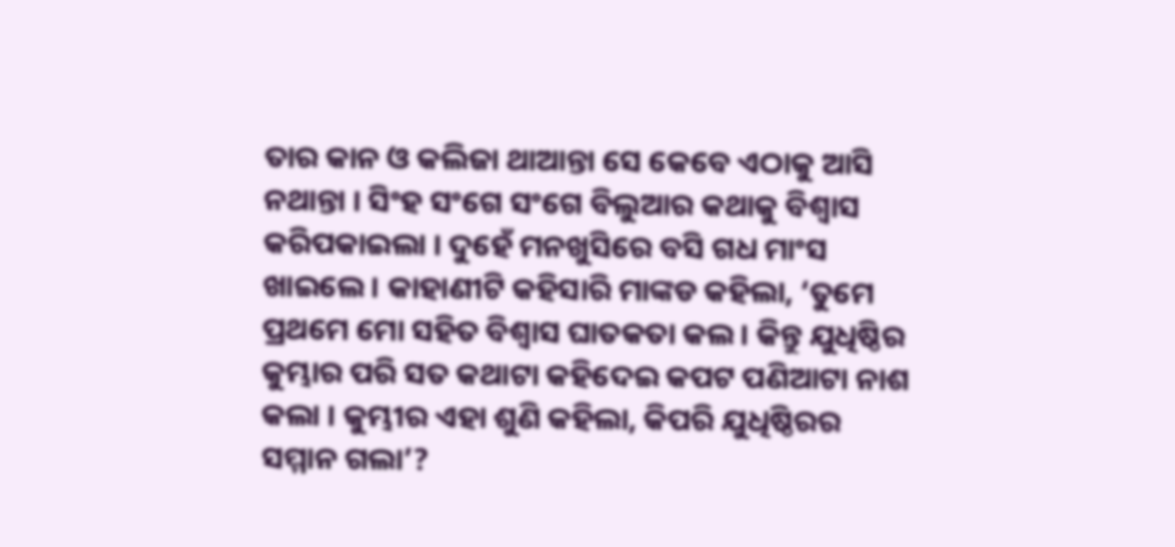ତାର କାନ ଓ କଲିଜା ଥାଆନ୍ତା ସେ କେବେ ଏଠାକୁ ଆସି ନଥାନ୍ତା । ସିଂହ ସଂଗେ ସଂଗେ ବିଲୁଆର କଥାକୁ ବିଶ୍ୱାସ କରିପକାଇଲା । ଦୁହେଁ ମନଖୁସିରେ ବସି ଗଧ ମାଂସ ଖାଇଲେ । କାହାଣୀଟି କହିସାରି ମାଙ୍କଡ କହିଲା, ‘ତୁମେ ପ୍ରଥମେ ମୋ ସହିତ ବିଶ୍ୱାସ ଘାତକତା କଲ । କିନ୍ତୁ ଯୁଧିଷ୍ଠିର କୁମ୍ଭାର ପରି ସତ କଥାଟା କହିଦେଇ କପଟ ପଣିଆଟା ନାଶ କଲା । କୁମ୍ଭୀର ଏହା ଶୁଣି କହିଲା, କିପରି ଯୁଧିଷ୍ଠିରର ସମ୍ମାନ ଗଲା’?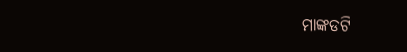ମାଙ୍କଡଟି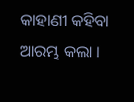କାହାଣୀ କହିବା ଆରମ୍ଭ କଲା ।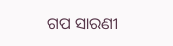ଗପ ସାରଣୀ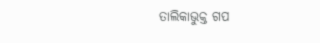ତାଲିକାଭୁକ୍ତ ଗପ